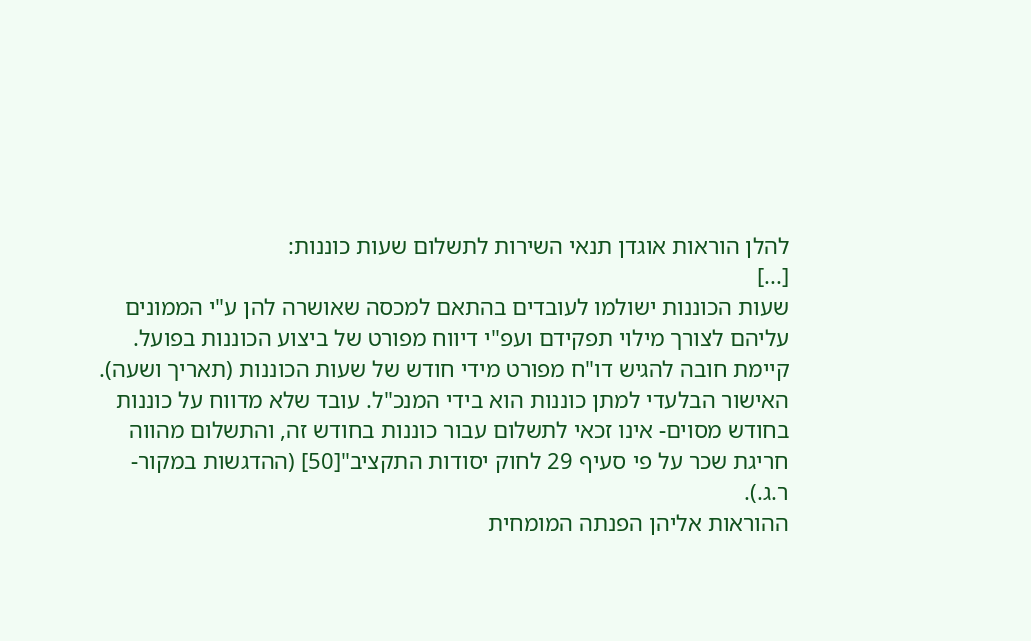להלן הוראות אוגדן תנאי השירות לתשלום שעות כוננות:
[...]
שעות הכוננות ישולמו לעובדים בהתאם למכסה שאושרה להן ע"י הממונים עליהם לצורך מילוי תפקידם ועפ"י דיווח מפורט של ביצוע הכוננות בפועל.
קיימת חובה להגיש דו"ח מפורט מידי חודש של שעות הכוננות (תאריך ושעה). האישור הבלעדי למתן כוננות הוא בידי המנכ"ל. עובד שלא מדווח על כוננות בחודש מסוים- אינו זכאי לתשלום עבור כוננות בחודש זה, והתשלום מהווה חריגת שכר על פי סעיף 29 לחוק יסודות התקציב"[50] (ההדגשות במקור- ר.ג.).
ההוראות אליהן הפנתה המומחית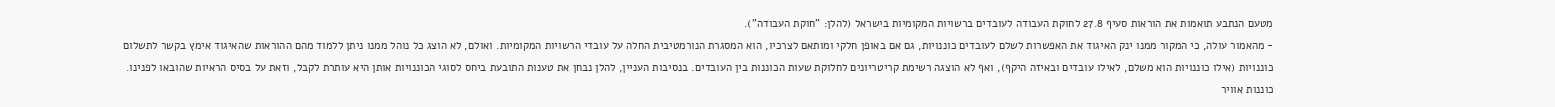מטעם הנתבע תואמות את הוראות סעיף 27.8 לחוקת העבודה לעובדים ברשויות המקומיות בישראל (להלן: "חוקת העבודה").
- מהאמור עולה, כי המקור ממנו ינק האיגוד את האפשרות לשלם לעובדים כוננויות, גם אם באופן חלקי ומותאם לצרכיו, הוא המסגרת הנורמטיבית החלה על עובדי הרשויות המקומיות. ואולם, לא הוצג כל נוהל ממנו ניתן ללמוד מהם ההוראות שהאיגוד אימץ בקשר לתשלום כוננויות (אילו כוננויות הוא משלם, לאילו עובדים ובאיזה היקף), ואף לא הוצגה רשימת קריטריונים לחלוקת שעות הכוננות בין העובדים. בנסיבות העניין, להלן נבחן את טענות התובעת ביחס לסוגי הכוננויות אותן היא עותרת לקבל, וזאת על בסיס הראיות שהובאו לפנינו.
כוננות אוויר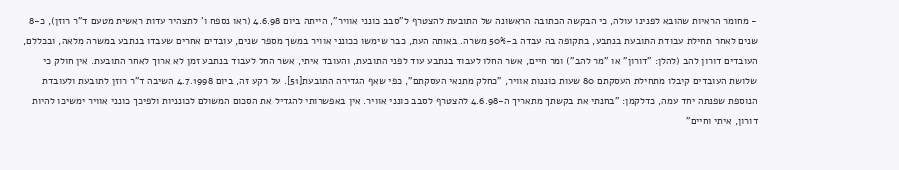- מחומר הראיות שהובא לפנינו עולה, כי הבקשה הכתובה הראשונה של התובעת להצטרף ל"סבב כונני אוויר", הייתה ביום 4.6.98 (ראו נספח ו' לתצהיר עדות ראשית מטעם ד"ר רוזן), כ-8 שנים לאחר תחילת עבודת התובעת בנתבע, בתקופה בה עבדה ב-50% משרה. באותה העת, כבר שימשו ככונני אוויר במשך מספר שנים, עובדים אחרים שעבדו בנתבע במשרה מלאה, ובכללם, העובדים דורון להב (להלן: "דורון" או "מר להב") ומר חיים, אשר החלו לעבוד בנתבע עוד לפני התובעת, והעובד איתי, אשר החל לעבוד בנתבע זמן לא ארוך לאחר התובעת. אין חולק כי שלושת העובדים קיבלו מתחילת העסקתם 80 שעות כוננות אוויר, "כחלק מתנאי העסקתם", כפי שאף הגדירה התובעת[51]. על רקע זה, ביום 4.7.1998 השיבה ד"ר רוזן לתובעת ולעובדת הנוספת שפנתה יחד עמה, כדלקמן: "בחנתי את בקשתך מתאריך ה-4.6.98 להצטרף לסבב כונני אוויר. אין באפשרותי להגדיל את הסכום המשולם לכונניות ולפיכך כונני אוויר ימשיכו להיות דורון, איתי וחיים"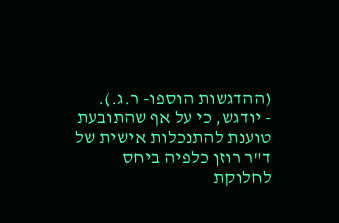(ההדגשות הוספו- ר.ג.).
- יודגש, כי על אף שהתובעת טוענת להתנכלות אישית של ד"ר רוזן כלפיה ביחס לחלוקת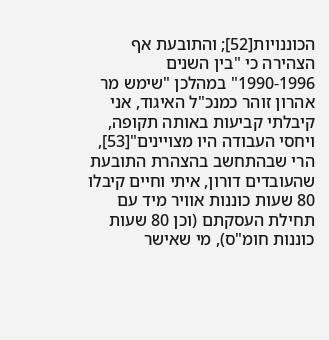הכוננויות[52]; והתובעת אף הצהירה כי "בין השנים 1990-1996" במהלכן "שימש מר אהרון זוהר כמנכ"ל האיגוד, אני קיבלתי קביעות באותה תקופה, ויחסי העבודה היו מצויינים"[53], הרי שבהתחשב בהצהרת התובעת שהעובדים דורון, איתי וחיים קיבלו 80 שעות כוננות אוויר מיד עם תחילת העסקתם (וכן 80 שעות כוננות חומ"ס), מי שאישר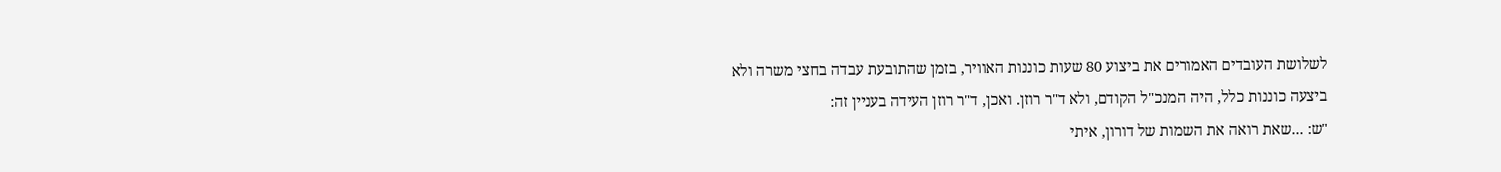לשלושת העובדים האמורים את ביצוע 80 שעות כוננות האוויר, בזמן שהתובעת עבדה בחצי משרה ולא ביצעה כוננות כלל, היה המנכ"ל הקודם, ולא ד"ר רוזן. ואכן, ד"ר רוזן העידה בעניין זה:
"ש: ...שאת רואה את השמות של דורון, איתי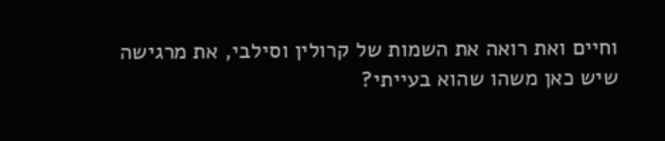וחיים ואת רואה את השמות של קרולין וסילבי, את מרגישה שיש כאן משהו שהוא בעייתי?